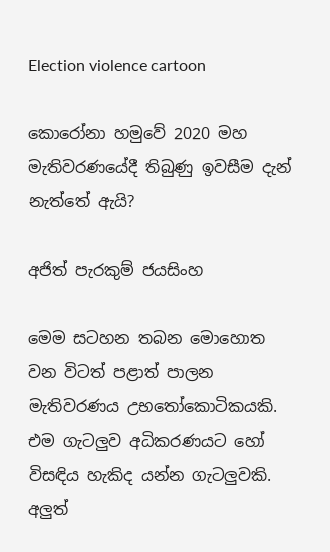Election violence cartoon

කොරෝනා හමුවේ 2020 මහ මැතිවරණයේදී තිබුණු ඉවසීම දැන් නැත්තේ ඇයි?

අජිත් පැරකුම් ජයසිංහ

මෙම සටහන තබන මොහොත වන විටත් පළාත් පාලන මැතිවරණය උභතෝකොටිකයකි. එම ගැටලුව අධිකරණයට හෝ විසඳිය හැකිද යන්න ගැටලුවකි. අලුත්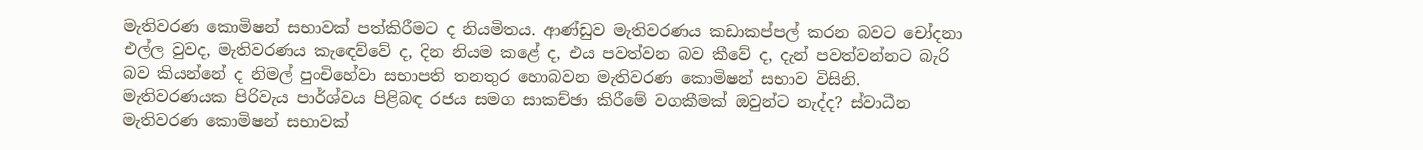මැතිවරණ කොමිෂන් සභාවක් පත්කිරීමට ද නියමිතය. ආණ්ඩුව මැතිවරණය කඩාකප්පල් කරන බවට චෝදනා එල්ල වුවද, මැතිවරණය කැඳෙව්වේ ද, දින නියම කළේ ද, එය පවත්වන බව කීවේ ද, දැන් පවත්වන්නට බැරි බව කියන්නේ ද නිමල් පුංචිහේවා සභාපති තනතුර හොබවන මැතිවරණ කොමිෂන් සභාව විසිනි. මැතිවරණයක පිරිවැය පාර්ශ්වය පිළිබඳ රජය සමග සාකච්ඡා කිරීමේ වගකීමක් ඔවුන්ට නැද්ද? ස්වාධීන මැතිවරණ කොමිෂන් සභාවක්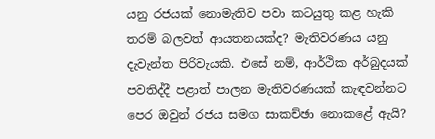යනු රජයක් නොමැතිව පවා කටයුතු කළ හැකි තරම් බලවත් ආයතනයක්ද? මැතිවරණය යනු දැවැන්ත පිරිවැයකි. එසේ නම්, ආර්ථික අර්බුදයක් පවතිද්දී පළාත් පාලන මැතිවරණයක් කැඳවන්නට පෙර ඔවුන් රජය සමග සාකච්ඡා නොකළේ ඇයි?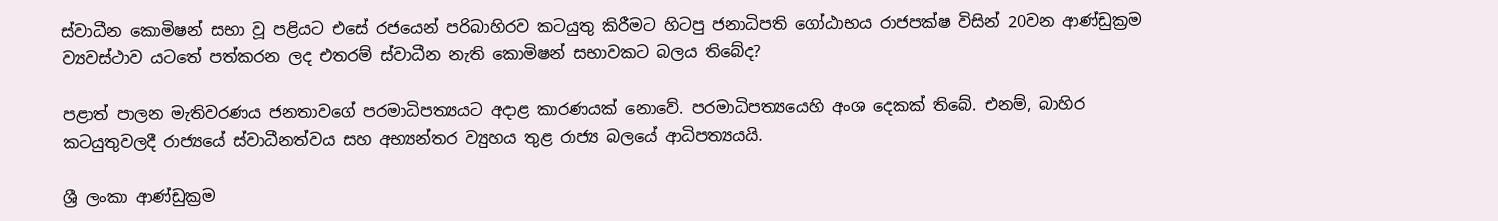ස්වාධීන කොමිෂන් සභා වූ පළියට එසේ රජයෙන් පරිබාහිරව කටයුතු කිරීමට හිටපු ජනාධිපති ගෝඨාභය රාජපක්ෂ විසින් 20වන ආණ්ඩුක්‍රම ව්‍යවස්ථාව යටතේ පත්කරන ලද එතරම් ස්වාධීන නැති කොමිෂන් සභාවකට බලය තිබේද?

පළාත් පාලන මැතිවරණය ජනතාවගේ පරමාධිපත්‍යයට අදාළ කාරණයක් නොවේ. පරමාධිපත්‍යයෙහි අංශ දෙකක් තිබේ. එනම්, බාහිර කටයුතුවලදී රාජ්‍යයේ ස්වාධීනත්වය සහ අභ්‍යන්තර ව්‍යුහය තුළ රාජ්‍ය බලයේ ආධිපත්‍යයයි.

ශ්‍රී ලංකා ආණ්ඩුක්‍රම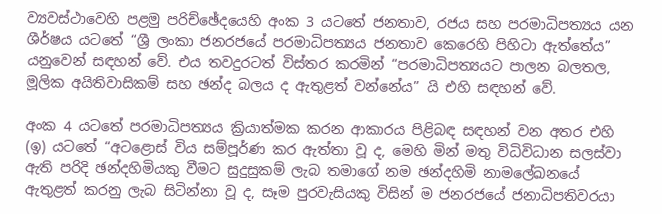ව්‍යවස්ථාවෙහි පළමු පරිච්ඡේදයෙහි අංක 3 යටතේ ජනතාව, රජය සහ පරමාධිපත්‍යය යන ශීර්ෂය යටතේ “ශ්‍රී ලංකා ජනරජයේ පරමාධිපත්‍යය ජනතාව කෙරෙහි පිහිටා ඇත්තේය” යනුවෙන් සඳහන් වේ. එය තවදුරටත් විස්තර කරමින් “පරමාධිපත්‍යයට පාලන බලතල, මූලික අයිතිවාසිකම් සහ ඡන්ද බලය ද ඇතුළත් වන්නේය” යි එහි සඳහන් වේ.

අංක 4 යටතේ පරමාධිපත්‍යය ක්‍රියාත්මක කරන ආකාරය පිළිබඳ සඳහන් වන අතර එහි (ඉ) යටතේ “අටළොස් විය සම්පූර්ණ කර ඇත්තා වූ ද, මෙහි මින් මතු විධිවිධාන සලස්වා ඇති පරිදි ඡන්දහිමියකු වීමට සුදුසුකම් ලැබ තමාගේ නම ඡන්දහිමි නාමලේඛනයේ ඇතුළත් කරනු ලැබ සිටින්නා වූ ද, සෑම පුරවැසියකු විසින් ම ජනරජයේ ජනාධිපතිවරයා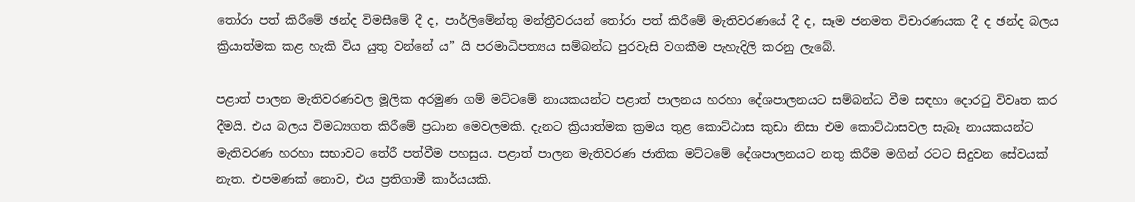තෝරා පත් කිරීමේ ඡන්ද විමසීමේ දී ද, පාර්ලිමේන්තු මන්ත්‍රීවරයන් තෝරා පත් කිරීමේ මැතිවරණයේ දී ද, සෑම ජනමත විචාරණයක දී ද ඡන්ද බලය ක්‍රියාත්මක කළ හැකි විය යුතු වන්නේ ය” යි පරමාධිපත්‍යය සම්බන්ධ පුරවැසි වගකීම පැහැදිලි කරනු ලැබේ.

පළාත් පාලන මැතිවරණවල මූලික අරමුණ ගම් මට්ටමේ නායකයන්ට පළාත් පාලනය හරහා දේශපාලනයට සම්බන්ධ වීම සඳහා දොරටු විවෘත කර දීමයි. එය බලය විමධ්‍යගත කිරීමේ ප්‍රධාන මෙවලමකි. දැනට ක්‍රියාත්මක ක්‍රමය තුළ කොට්ඨාස කුඩා නිසා එම කොට්ඨාසවල සැබෑ නායකයන්ට මැතිවරණ හරහා සභාවට තේරී පත්වීම පහසුය. පළාත් පාලන මැතිවරණ ජාතික මට්ටමේ දේශපාලනයට නතු කිරීම මගින් රටට සිදුවන සේවයක් නැත. එපමණක් නොව, එය ප්‍රතිගාමී කාර්යයකි.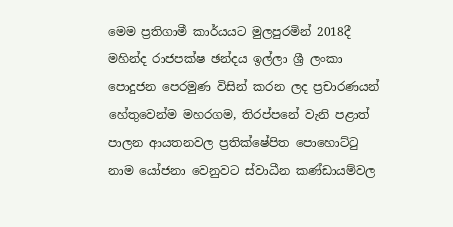මෙම ප්‍රතිගාමී කාර්යයට මුලපුරමින් 2018දී මහින්ද රාජපක්ෂ ඡන්දය ඉල්ලා ශ්‍රී ලංකා පොදුජන පෙරමුණ විසින් කරන ලද ප්‍රචාරණයන් හේතුවෙන්ම මහරගම, තිරප්පනේ වැනි පළාත් පාලන ආයතනවල ප්‍රතික්ෂේපිත පොහොට්ටු නාම යෝජනා වෙනුවට ස්වාධීන කණ්ඩායම්වල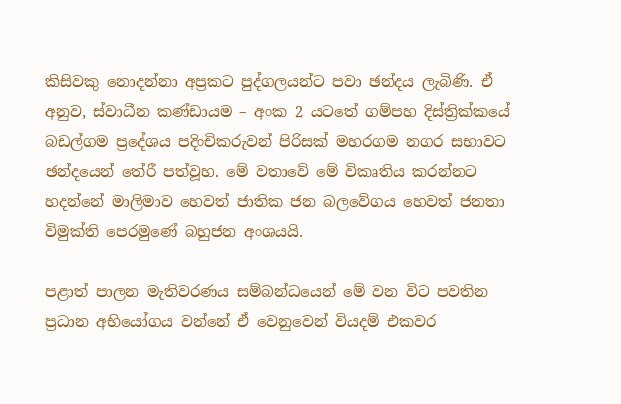කිසිවකු නොදන්නා අප්‍රකට පුද්ගලයන්ට පවා ඡන්දය ලැබිණි. ඒ අනුව, ස්වාධීන කණ්ඩායම – අංක 2 යටතේ ගම්පහ දිස්ත්‍රික්කයේ බඩල්ගම ප්‍රදේශය පදිංචිකරුවන් පිරිසක් මහරගම නගර සභාවට ඡන්දයෙන් තේරී පත්වූහ. මේ වතාවේ මේ විකෘතිය කරන්නට හදන්නේ මාලිමාව හෙවත් ජාතික ජන බලවේගය හෙවත් ජනතා විමුක්ති පෙරමුණේ බහුජන අංශයයි.

පළාත් පාලන මැතිවරණය සම්බන්ධයෙන් මේ වන විට පවතින ප්‍රධාන අභියෝගය වන්නේ ඒ වෙනුවෙන් වියදම් එකවර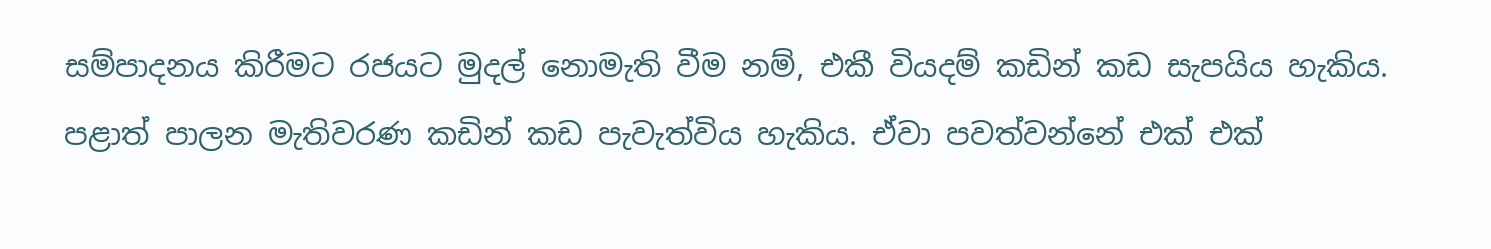සම්පාදනය කිරීමට රජයට මුදල් නොමැති වීම නම්, එකී වියදම් කඩින් කඩ සැපයිය හැකිය. පළාත් පාලන මැතිවරණ කඩින් කඩ පැවැත්විය හැකිය. ඒවා පවත්වන්නේ එක් එක්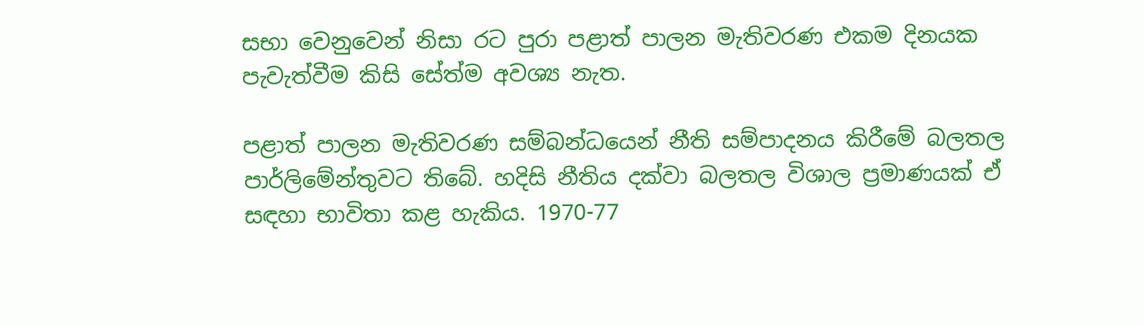සභා වෙනුවෙන් නිසා රට පුරා පළාත් පාලන මැතිවරණ එකම දිනයක පැවැත්වීම කිසි සේත්ම අවශ්‍ය නැත.

පළාත් පාලන මැතිවරණ සම්බන්ධයෙන් නීති සම්පාදනය කිරීමේ බලතල පාර්ලිමේන්තුවට තිබේ. හදිසි නීතිය දක්වා බලතල විශාල ප්‍රමාණයක් ඒ සඳහා භාවිතා කළ හැකිය. 1970-77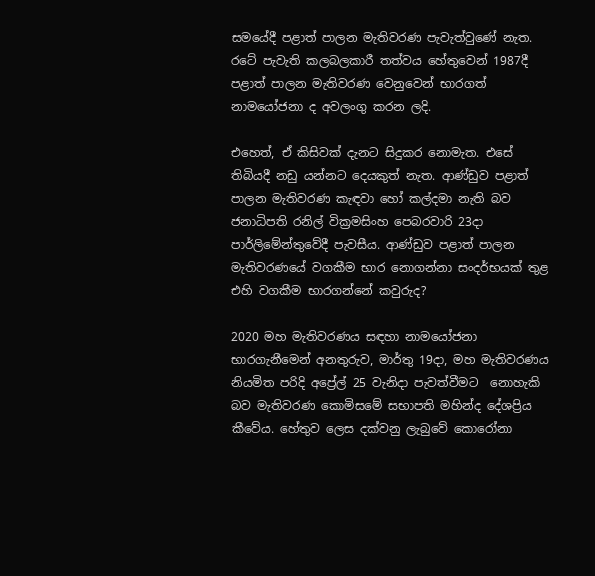සමයේදී පළාත් පාලන මැතිවරණ පැවැත්වුණේ නැත. රටේ පැවැති කලබලකාරී තත්වය හේතුවෙන් 1987දී පළාත් පාලන මැතිවරණ වෙනුවෙන් භාරගත් නාමයෝජනා ද අවලංගු කරන ලදි.

එහෙත්, ඒ කිසිවක් දැනට සිදුකර නොමැත. එසේ තිබියදී නඩු යන්නට දෙයකුත් නැත. ආණ්ඩුව පළාත් පාලන මැතිවරණ කැඳවා හෝ කල්දමා නැති බව ජනාධිපති රනිල් වික්‍රමසිංහ පෙබරවාරි 23දා පාර්ලිමේන්තුවේදී පැවසීය. ආණ්ඩුව පළාත් පාලන මැතිවරණයේ වගකීම භාර නොගන්නා සංදර්භයක් තුළ එහි වගකීම භාරගන්නේ කවුරුද?

2020 මහ මැතිවරණය සඳහා නාමයෝජනා භාරගැනීමෙන් අනතුරුව, මාර්තු 19දා, මහ මැතිවරණය නියමිත පරිදි අප්‍රේල් 25 වැනිදා පැවත්වීමට  නොහැකි බව මැතිවරණ කොමිසමේ සභාපති මහින්ද දේශප්‍රිය කීවේය. හේතුව ලෙස දක්වනු ලැබුවේ කොරෝනා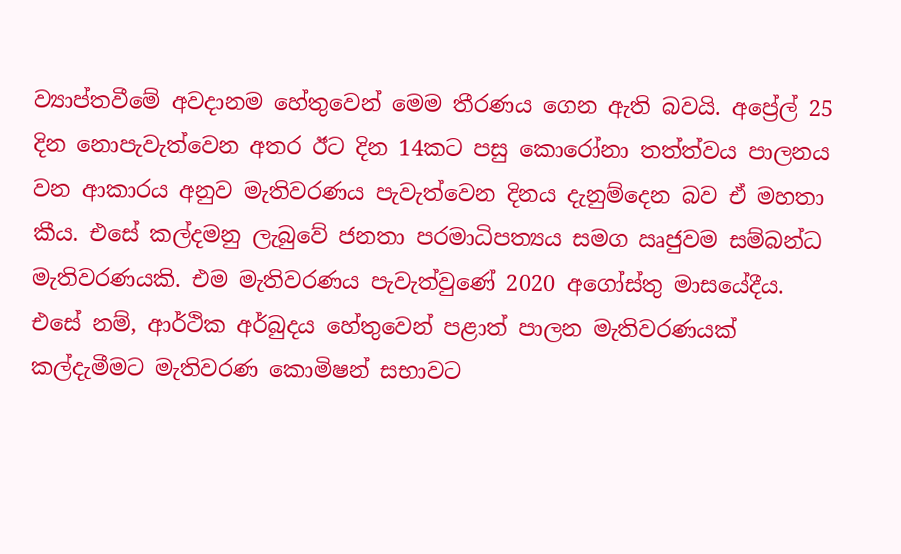ව්‍යාප්තවීමේ අවදානම හේතුවෙන් මෙම තීරණය ගෙන ඇති බවයි. අප්‍රේල් 25 දින නොපැවැත්වෙන අතර ඊට දින 14කට පසු කොරෝනා තත්ත්වය පාලනය වන ආකාරය අනුව මැතිවරණය පැවැත්වෙන දිනය දැනුම්දෙන බව ඒ මහතා කීය. එසේ කල්දමනු ලැබුවේ ජනතා පරමාධිපත්‍යය සමග ඍජුවම සම්බන්ධ මැතිවරණයකි. එම මැතිවරණය පැවැත්වුණේ 2020 අගෝස්තු මාසයේදීය. එසේ නම්, ආර්ථික අර්බුදය හේතුවෙන් පළාත් පාලන මැතිවරණයක් කල්දැමීමට මැතිවරණ කොමිෂන් සභාවට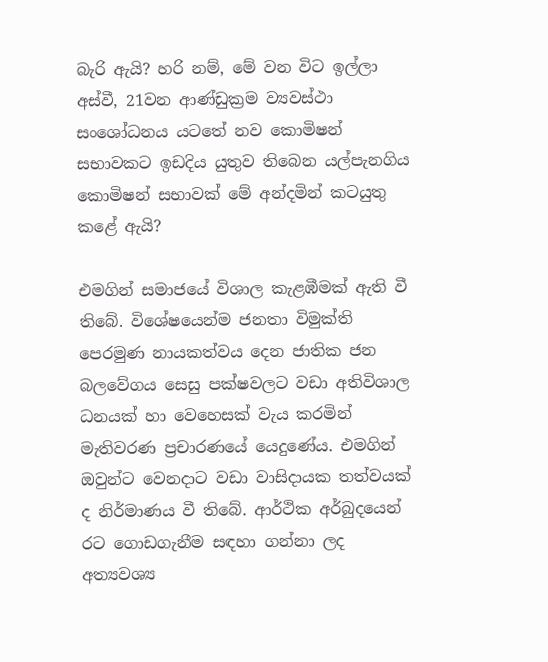බැරි ඇයි? හරි නම්, මේ වන විට ඉල්ලා අස්වී, 21වන ආණ්ඩුක්‍රම ව්‍යවස්ථා සංශෝධනය යටතේ නව කොමිෂන් සභාවකට ඉඩදිය යුතුව තිබෙන යල්පැනගිය කොමිෂන් සභාවක් මේ අන්දමින් කටයුතු කළේ ඇයි?

එමගින් සමාජයේ විශාල කැළඹීමක් ඇති වී තිබේ. විශේෂයෙන්ම ජනතා විමුක්ති පෙරමුණ නායකත්වය දෙන ජාතික ජන බලවේගය සෙසු පක්ෂවලට වඩා අතිවිශාල ධනයක් හා වෙහෙසක් වැය කරමින් මැතිවරණ ප්‍රචාරණයේ යෙදුණේය. එමගින් ඔවුන්ට වෙනදාට වඩා වාසිදායක තත්වයක් ද නිර්මාණය වී තිබේ. ආර්ථික අර්බුදයෙන් රට ගොඩගැනීම සඳහා ගන්නා ලද අත්‍යවශ්‍ය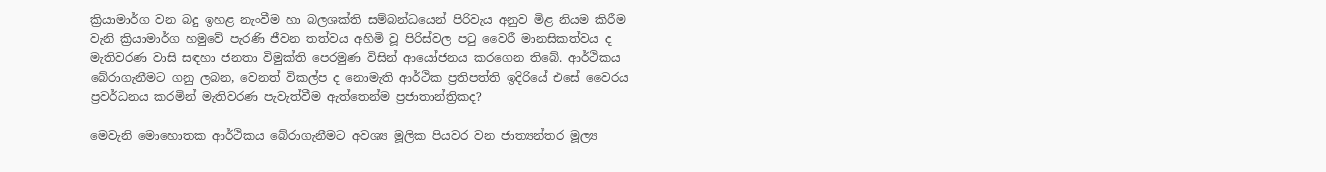ක්‍රියාමාර්ග වන බදු ඉහළ නැංවීම හා බලශක්ති සම්බන්ධයෙන් පිරිවැය අනුව මිළ නියම කිරීම වැනි ක්‍රියාමාර්ග හමුවේ පැරණි ජීවන තත්වය අහිමි වූ පිරිස්වල පටු වෛරී මානසිකත්වය ද මැතිවරණ වාසි සඳහා ජනතා විමුක්ති පෙරමුණ විසින් ආයෝජනය කරගෙන තිබේ. ආර්ථිකය බේරාගැනීමට ගනු ලබන, වෙනත් විකල්ප ද නොමැති ආර්ථික ප්‍රතිපත්ති ඉදිරියේ එසේ වෛරය ප්‍රවර්ධනය කරමින් මැතිවරණ පැවැත්වීම ඇත්තෙන්ම ප්‍රජාතාන්ත්‍රිකද?

මෙවැනි මොහොතක ආර්ථිකය බේරාගැනීමට අවශ්‍ය මූලික පියවර වන ජාත්‍යන්තර මූල්‍ය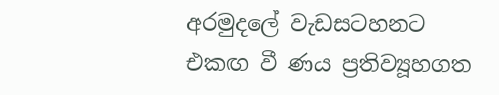අරමුදලේ වැඩසටහනට එකඟ වී ණය ප්‍රතිව්‍යූහගත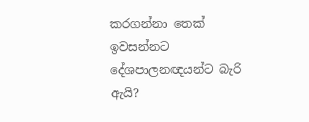කරගන්නා තෙක් ඉවසන්නට දේශපාලනඥයන්ට බැරි ඇයි?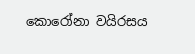කොරෝනා වයිරසය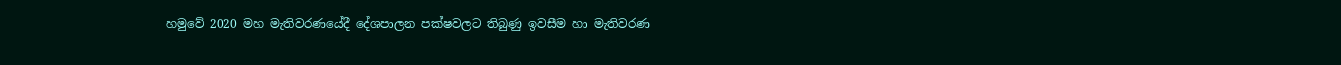හමුවේ 2020 මහ මැතිවරණයේදී දේශපාලන පක්ෂවලට තිබුණු ඉවසීම හා මැතිවරණ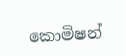කොමිෂන්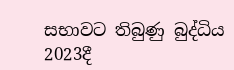සභාවට තිබුණු බුද්ධිය 2023දී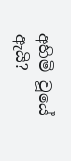අහිමි වූයේ ඇයි?